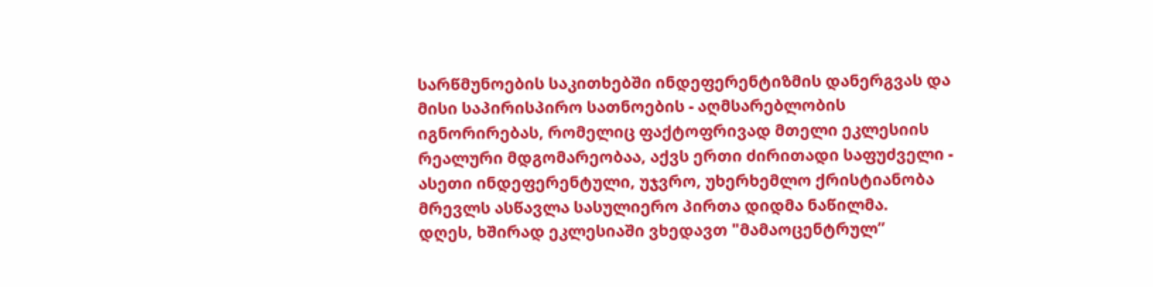სარწმუნოების საკითხებში ინდეფერენტიზმის დანერგვას და მისი საპირისპირო სათნოების - აღმსარებლობის იგნორირებას, რომელიც ფაქტოფრივად მთელი ეკლესიის რეალური მდგომარეობაა, აქვს ერთი ძირითადი საფუძველი - ასეთი ინდეფერენტული, უჯვრო, უხერხემლო ქრისტიანობა მრევლს ასწავლა სასულიერო პირთა დიდმა ნაწილმა.
დღეს, ხშირად ეკლესიაში ვხედავთ "მამაოცენტრულ”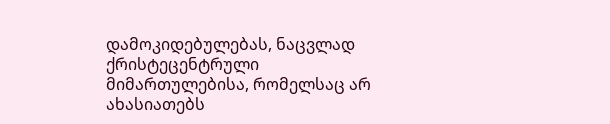დამოკიდებულებას, ნაცვლად ქრისტეცენტრული მიმართულებისა, რომელსაც არ ახასიათებს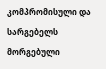კომპრომისული და სარგებელს მორგებული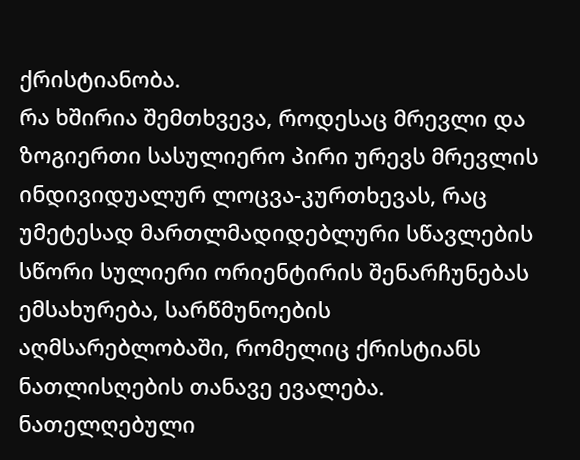ქრისტიანობა.
რა ხშირია შემთხვევა, როდესაც მრევლი და ზოგიერთი სასულიერო პირი ურევს მრევლის ინდივიდუალურ ლოცვა-კურთხევას, რაც უმეტესად მართლმადიდებლური სწავლების სწორი სულიერი ორიენტირის შენარჩუნებას ემსახურება, სარწმუნოების აღმსარებლობაში, რომელიც ქრისტიანს ნათლისღების თანავე ევალება.
ნათელღებული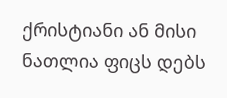ქრისტიანი ან მისი ნათლია ფიცს დებს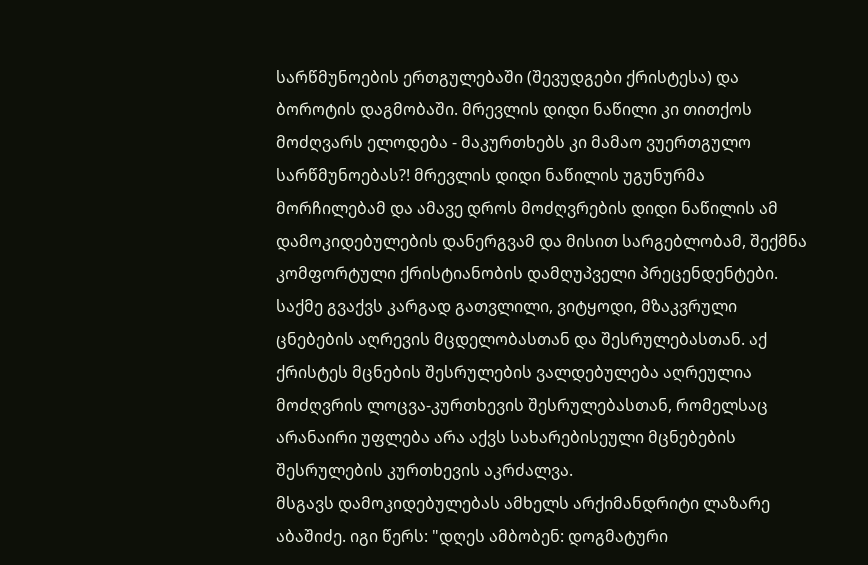სარწმუნოების ერთგულებაში (შევუდგები ქრისტესა) და ბოროტის დაგმობაში. მრევლის დიდი ნაწილი კი თითქოს მოძღვარს ელოდება - მაკურთხებს კი მამაო ვუერთგულო სარწმუნოებას?! მრევლის დიდი ნაწილის უგუნურმა მორჩილებამ და ამავე დროს მოძღვრების დიდი ნაწილის ამ დამოკიდებულების დანერგვამ და მისით სარგებლობამ, შექმნა კომფორტული ქრისტიანობის დამღუპველი პრეცენდენტები.
საქმე გვაქვს კარგად გათვლილი, ვიტყოდი, მზაკვრული ცნებების აღრევის მცდელობასთან და შესრულებასთან. აქ ქრისტეს მცნების შესრულების ვალდებულება აღრეულია მოძღვრის ლოცვა-კურთხევის შესრულებასთან, რომელსაც არანაირი უფლება არა აქვს სახარებისეული მცნებების შესრულების კურთხევის აკრძალვა.
მსგავს დამოკიდებულებას ამხელს არქიმანდრიტი ლაზარე აბაშიძე. იგი წერს: "დღეს ამბობენ: დოგმატური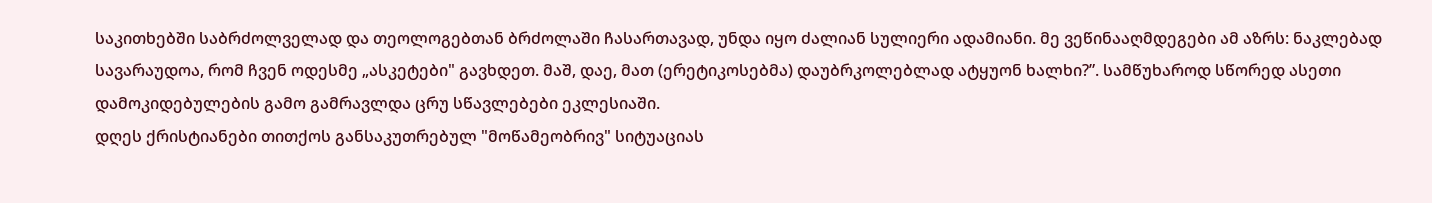საკითხებში საბრძოლველად და თეოლოგებთან ბრძოლაში ჩასართავად, უნდა იყო ძალიან სულიერი ადამიანი. მე ვეწინააღმდეგები ამ აზრს: ნაკლებად სავარაუდოა, რომ ჩვენ ოდესმე „ასკეტები" გავხდეთ. მაშ, დაე, მათ (ერეტიკოსებმა) დაუბრკოლებლად ატყუონ ხალხი?”. სამწუხაროდ სწორედ ასეთი დამოკიდებულების გამო გამრავლდა ცრუ სწავლებები ეკლესიაში.
დღეს ქრისტიანები თითქოს განსაკუთრებულ "მოწამეობრივ" სიტუაციას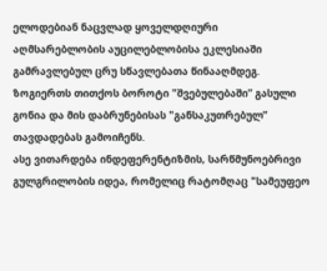ელოდებიან ნაცვლად ყოველდღიური აღმსარებლობის აუცილებლობისა ეკლესიაში გამრავლებულ ცრუ სწავლებათა წინააღმდეგ. ზოგიერთს თითქოს ბოროტი "შვებულებაში” გასული გონია და მის დაბრუნებისას "განსაკუთრებულ” თავდადებას გამოიჩენს.
ასე ვითარდება ინდეფერენტიზმის, სარწმუნოებრივი გულგრილობის იდეა, რომელიც რატომღაც "სამეუფეო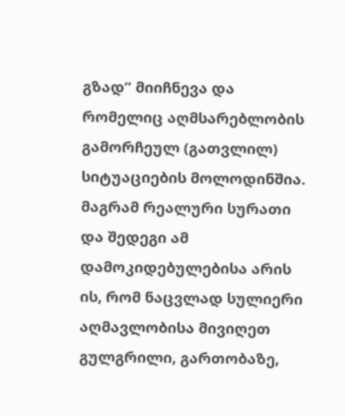გზად” მიიჩნევა და რომელიც აღმსარებლობის გამორჩეულ (გათვლილ) სიტუაციების მოლოდინშია.
მაგრამ რეალური სურათი და შედეგი ამ დამოკიდებულებისა არის ის, რომ ნაცვლად სულიერი აღმავლობისა მივიღეთ გულგრილი, გართობაზე,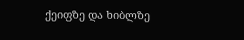ქეიფზე და ხიბლზე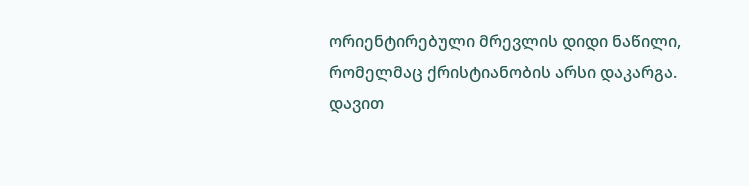ორიენტირებული მრევლის დიდი ნაწილი, რომელმაც ქრისტიანობის არსი დაკარგა.
დავით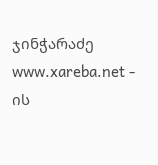ჯინჭარაძე
www.xareba.net - ის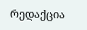რედაქცია